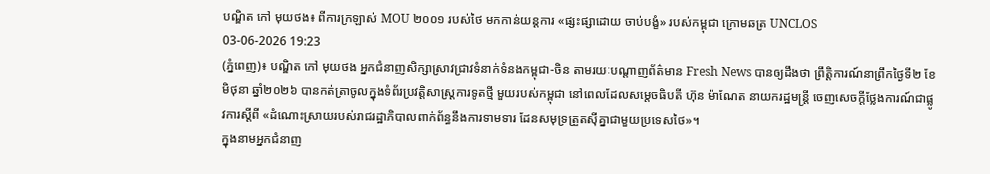បណ្ឌិត កៅ មុយថង៖ ពីការក្រឡាស់ MOU ២០០១ របស់ថៃ មកកាន់យន្តការ «ផ្សះផ្សាដោយ ចាប់បង្ខំ» របស់កម្ពុជា ក្រោមឆត្រ UNCLOS
03-06-2026 19:23
(ភ្នំពេញ)៖ បណ្ឌិត កៅ មុយថង អ្នកជំនាញសិក្សាស្រាវជ្រាវទំនាក់ទំនងកម្ពុជា-ចិន តាមរយៈបណ្ដាញព័ត៌មាន Fresh News បានឲ្យដឹងថា ព្រឹត្តិការណ៍នាព្រឹកថ្ងៃទី២ ខែមិថុនា ឆ្នាំ២០២៦ បានកត់ត្រាចូលក្នុងទំព័រប្រវត្តិសាស្ត្រការទូតថ្មី មួយរបស់កម្ពុជា នៅពេលដែលសម្តេចធិបតី ហ៊ុន ម៉ាណែត នាយករដ្ឋមន្ត្រី ចេញសេចក្ដីថ្លែងការណ៍ជាផ្លូវការស្ដីពី «ដំណោះស្រាយរបស់រាជរដ្ឋាភិបាលពាក់ព័ន្ធនឹងការទាមទារ ដែនសមុទ្រត្រួតស៊ីគ្នាជាមួយប្រទេសថៃ»។
ក្នុងនាមអ្នកជំនាញ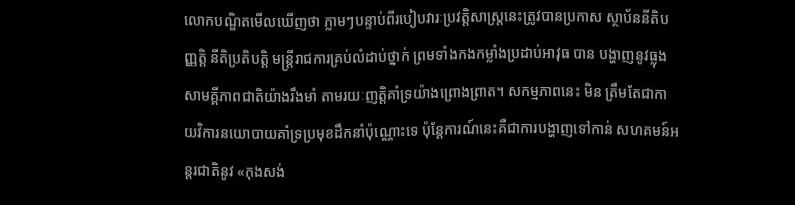លោកបណ្ឌិតមើលឃើញថា ភ្លាមៗបន្ទាប់ពីរបៀបវារៈប្រវត្តិសាស្ត្រនេះត្រូវបានប្រកាស ស្ថាប័ននីតិបញ្ញត្តិ នីតិប្រតិបត្តិ មន្ត្រីរាជការគ្រប់លំដាប់ថ្នាក់ ព្រមទាំងកងកម្លាំងប្រដាប់អាវុធ បាន បង្ហាញនូវធ្លុងសាមគ្គីភាពជាតិយ៉ាងរឹងមាំ តាមរយៈញត្តិគាំទ្រយ៉ាងព្រោងព្រាត។ សកម្មភាពនេះ មិន ត្រឹមតែជាកាយវិការនយោបាយគាំទ្រប្រមុខដឹកនាំប៉ុណ្ណោះទេ ប៉ុន្តែការណ៍នេះគឺជាការបង្ហាញទៅកាន់ សហគមន៍អន្តរជាតិនូវ «កុងសង់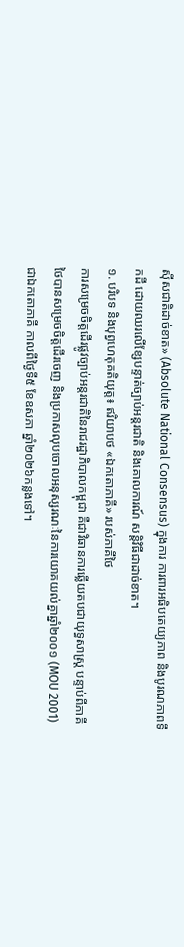ស៊ីសជាតិដាច់ខាត» (Absolute National Consensus) ក្នុងការ ការពារអធិបតេយ្យភាព និងបូរណភាពទឹកដី ដោយឈរលើខ្សែបន្ទាត់ច្បាប់អន្តរជាតិ និងគោលការណ៍ សន្តិវិធីជាដាច់ខាត។
១. បរិបទ និងបុព្វហេតុគតិយុត្ត៖ ឥរិយាបថ «ឯកតោភាគី» របស់ភាគីថៃ
ការសម្រេចចិត្តដើរផ្លូវច្បាប់អន្តរជាតិនៃរាជរដ្ឋាភិបាលកម្ពុជា គឺជាវិធានការឆ្លើយតបជាយុទ្ធសាស្ត្រ បន្ទាប់ពីភាគីថៃបានសម្រេចចិត្តដើរចេញ និងប្រកាសលុបចោលអនុស្សរណៈនៃការយោគយល់គ្នាឆ្នាំ២០០១ (MOU 2001) ជាឯកតោភាគី កាលពីថ្ងៃទី៥ ខែឧសភា ឆ្នាំ២០២៦កន្លងទៅ។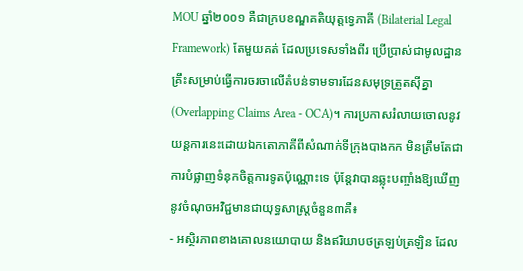MOU ឆ្នាំ២០០១ គឺជាក្របខណ្ឌគតិយុត្តទ្វេភាគី (Bilaterial Legal Framework) តែមួយគត់ ដែលប្រទេសទាំងពីរ ប្រើប្រាស់ជាមូលដ្ឋានគ្រឹះសម្រាប់ធ្វើការចរចាលើតំបន់ទាមទារដែនសមុទ្រត្រួតស៊ីគ្នា (Overlapping Claims Area - OCA)។ ការប្រកាសរំលាយចោលនូវយន្តការនេះដោយឯកតោភាគីពីសំណាក់ទីក្រុងបាងកក មិនត្រឹមតែជាការបំផ្លាញទំនុកចិត្តការទូតប៉ុណ្ណោះទេ ប៉ុន្តែវាបានឆ្លុះបញ្ចាំងឱ្យឃើញនូវចំណុចអវិជ្ជមានជាយុទ្ធសាស្ត្រចំនួន៣គឺ៖
- អស្ថិរភាពខាងគោលនយោបាយ និងឥរិយាបថត្រឡប់ត្រឡិន ដែល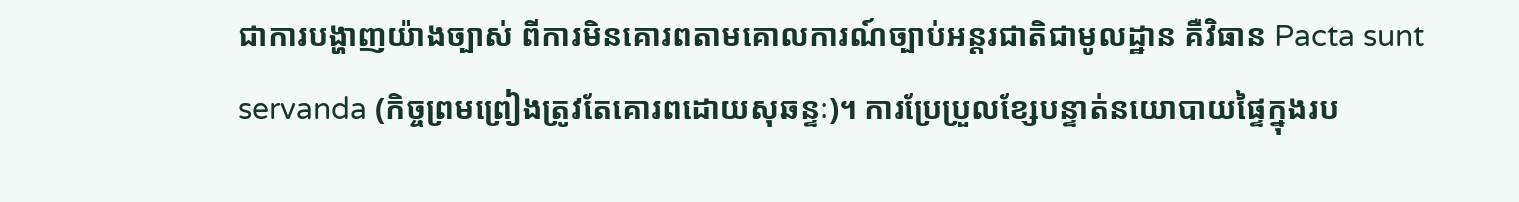ជាការបង្ហាញយ៉ាងច្បាស់ ពីការមិនគោរពតាមគោលការណ៍ច្បាប់អន្តរជាតិជាមូលដ្ឋាន គឺវិធាន Pacta sunt servanda (កិច្ចព្រមព្រៀងត្រូវតែគោរពដោយសុឆន្ទៈ)។ ការប្រែប្រួលខ្សែបន្ទាត់នយោបាយផ្ទៃក្នុងរប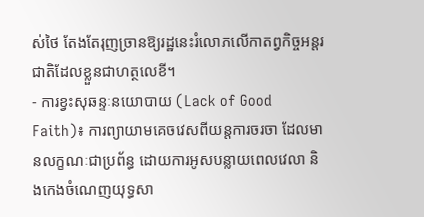ស់ថៃ តែងតែរុញច្រានឱ្យរដ្ឋនេះរំលោភលើកាតព្វកិច្ចអន្តរជាតិដែលខ្លួនជាហត្ថលេខី។
- ការខ្វះសុឆន្ទៈនយោបាយ (Lack of Good Faith)៖ ការព្យាយាមគេចវេសពីយន្តការចរចា ដែលមានលក្ខណៈជាប្រព័ន្ធ ដោយការអូសបន្លាយពេលវេលា និងកេងចំណេញយុទ្ធសា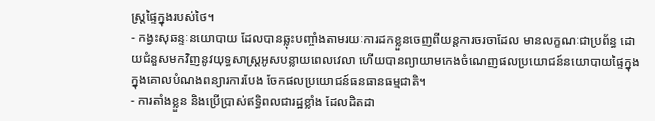ស្ត្រផ្ទៃក្នុងរបស់ថៃ។
- កង្វះសុឆន្ទៈនយោបាយ ដែលបានឆ្លុះបញ្ចាំងតាមរយៈការដកខ្លួនចេញពីយន្តការចរចាដែល មានលក្ខណៈជាប្រព័ន្ធ ដោយជំនួសមកវិញនូវយុទ្ធសាស្ត្រអូសបន្លាយពេលវេលា ហើយបានព្យាយាមកេងចំណេញផលប្រយោជន៍នយោបាយផ្ទៃក្នុង ក្នុងគោលបំណងពន្យារការបែង ចែកផលប្រយោជន៍ធនធានធម្មជាតិ។
- ការតាំងខ្លួន និងប្រើប្រាស់ឥទ្ធិពលជារដ្ឋខ្លាំង ដែលដិតដា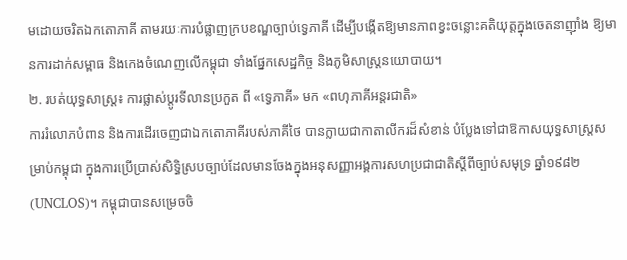មដោយចរិតឯកតោភាគី តាមរយៈការបំផ្លាញក្របខណ្ឌច្បាប់ទ្វេភាគី ដើម្បីបង្កើតឱ្យមានភាពខ្វះចន្លោះគតិយុត្តក្នុងចេតនាញ៉ាំង ឱ្យមានការដាក់សម្ពាធ និងកេងចំណេញលើកម្ពុជា ទាំងផ្នែកសេដ្ឋកិច្ច និងភូមិសាស្ត្រនយោបាយ។
២. របត់យុទ្ធសាស្ត្រ៖ ការផ្លាស់ប្តូរទីលានប្រកួត ពី «ទ្វេភាគី» មក «ពហុភាគីអន្តរជាតិ»
ការរំលោភបំពាន និងការដើរចេញជាឯកតោភាគីរបស់ភាគីថៃ បានក្លាយជាកាតាលីករដ៏សំខាន់ បំប្លែងទៅជាឱកាសយុទ្ធសាស្ត្រសម្រាប់កម្ពុជា ក្នុងការប្រើប្រាស់សិទ្ធិស្របច្បាប់ដែលមានចែងក្នុងអនុសញ្ញាអង្គការសហប្រជាជាតិស្តីពីច្បាប់សមុទ្រ ឆ្នាំ១៩៨២ (UNCLOS)។ កម្ពុជាបានសម្រេចចិ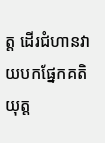ត្ត ដើរជំហានវាយបកផ្នែកគតិយុត្ត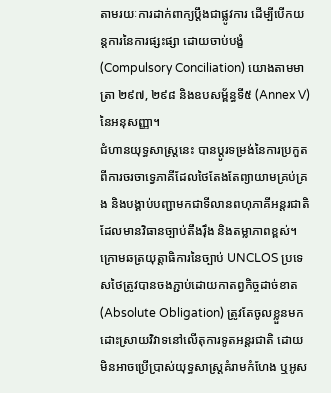តាមរយៈការដាក់ពាក្យប្ដឹងជាផ្លូវការ ដើម្បីបើកយន្តការនៃការផ្សះផ្សា ដោយចាប់បង្ខំ (Compulsory Conciliation) យោងតាមមាត្រា ២៩៧, ២៩៨ និងឧបសម្ព័ន្ធទី៥ (Annex V) នៃអនុសញ្ញា។
ជំហានយុទ្ធសាស្ត្រនេះ បានប្តូរទម្រង់នៃការប្រកួតពីការចរចាទ្វេភាគីដែលថៃតែងតែព្យាយាមគ្រប់គ្រង និងបង្គាប់បញ្ជាមកជាទីលានពហុភាគីអន្តរជាតិ ដែលមានវិធានច្បាប់តឹងរ៉ឹង និងតម្លាភាពខ្ពស់។ ក្រោមឆត្រយុត្តាធិការនៃច្បាប់ UNCLOS ប្រទេសថៃត្រូវបានចងភ្ជាប់ដោយកាតព្វកិច្ចដាច់ខាត (Absolute Obligation) ត្រូវតែចូលខ្លួនមកដោះស្រាយវិវាទនៅលើតុការទូតអន្តរជាតិ ដោយមិនអាចប្រើប្រាស់យុទ្ធសាស្ត្រគំរាមកំហែង ឬអូស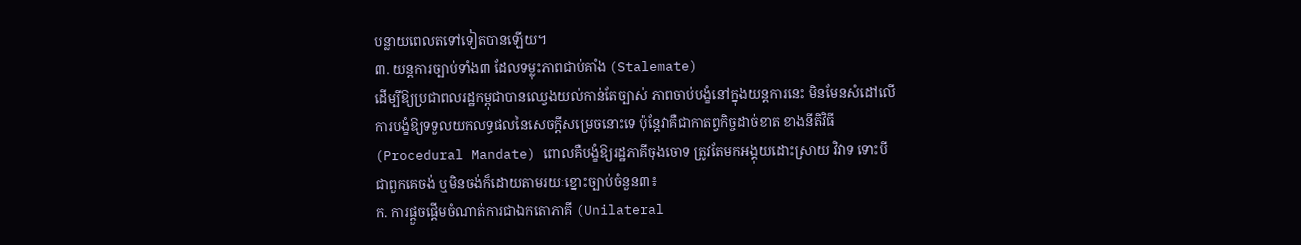បន្លាយពេលតទៅទៀតបានឡើយ។
៣. យន្តការច្បាប់ទាំង៣ ដែលទម្លុះភាពជាប់គាំង (Stalemate)
ដើម្បីឱ្យប្រជាពលរដ្ឋកម្ពុជាបានឈ្វេងយល់កាន់តែច្បាស់ ភាពចាប់បង្ខំនៅក្នុងយន្តការនេះ មិនមែនសំដៅលើការបង្ខំឱ្យទទួលយកលទ្ធផលនៃសេចក្តីសម្រេចនោះទេ ប៉ុន្តែវាគឺជាកាតព្វកិច្ចដាច់ខាត ខាងនីតិវិធី (Procedural Mandate) ពោលគឺបង្ខំឱ្យរដ្ឋភាគីចុងចោទ ត្រូវតែមកអង្គុយដោះស្រាយ វិវាទ ទោះបីជាពួកគេចង់ ឬមិនចង់ក៏ដោយតាមរយៈខ្នោះច្បាប់ចំនួន៣៖
ក. ការផ្តួចផ្តើមចំណាត់ការជាឯកតោភាគី (Unilateral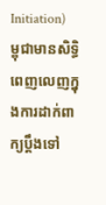Initiation)
ម្ពុជាមានសិទ្ធិពេញលេញក្នុងការដាក់ពាក្យប្តឹងទៅ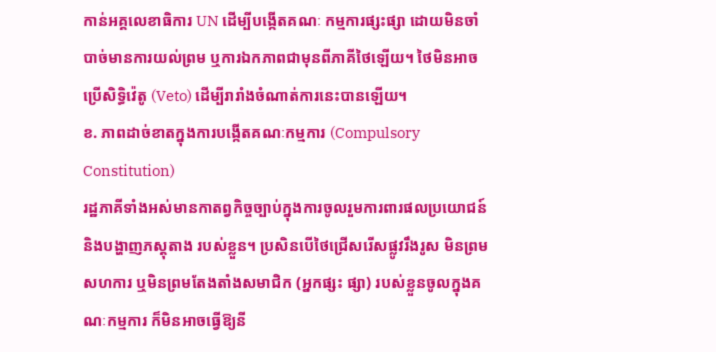កាន់អគ្គលេខាធិការ UN ដើម្បីបង្កើតគណៈ កម្មការផ្សះផ្សា ដោយមិនចាំបាច់មានការយល់ព្រម ឬការឯកភាពជាមុនពីភាគីថៃឡើយ។ ថៃមិនអាច ប្រើសិទ្ធិវ៉េតូ (Veto) ដើម្បីរារាំងចំណាត់ការនេះបានឡើយ។
ខ. ភាពដាច់ខាតក្នុងការបង្កើតគណៈកម្មការ (Compulsory Constitution)
រដ្ឋភាគីទាំងអស់មានកាតព្វកិច្ចច្បាប់ក្នុងការចូលរួមការពារផលប្រយោជន៍ និងបង្ហាញភស្តុតាង របស់ខ្លួន។ ប្រសិនបើថៃជ្រើសរើសផ្លូវរឹងរូស មិនព្រមសហការ ឬមិនព្រមតែងតាំងសមាជិក (អ្នកផ្សះ ផ្សា) របស់ខ្លួនចូលក្នុងគណៈកម្មការ ក៏មិនអាចធ្វើឱ្យនី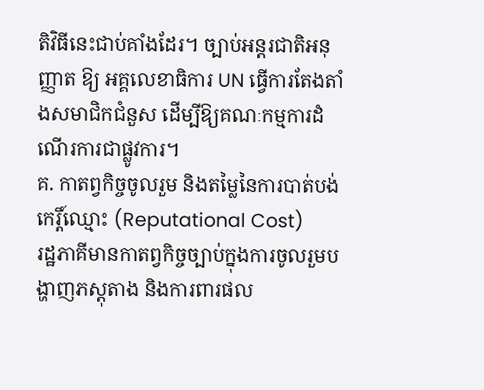តិវិធីនេះជាប់គាំងដែរ។ ច្បាប់អន្តរជាតិអនុញ្ញាត ឱ្យ អគ្គលេខាធិការ UN ធ្វើការតែងតាំងសមាជិកជំនួស ដើម្បីឱ្យគណៈកម្មការដំណើរការជាផ្លូវការ។
គ. កាតព្វកិច្ចចូលរួម និងតម្លៃនៃការបាត់បង់កេរ្តិ៍ឈ្មោះ (Reputational Cost)
រដ្ឋភាគីមានកាតព្វកិច្ចច្បាប់ក្នុងការចូលរួមបង្ហាញភស្តុតាង និងការពារផល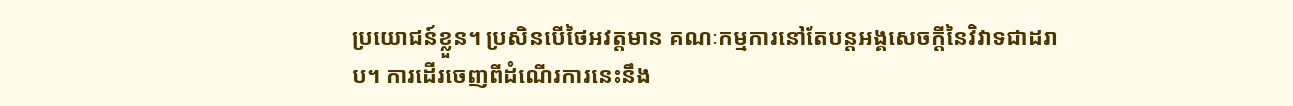ប្រយោជន៍ខ្លួន។ ប្រសិនបើថៃអវត្តមាន គណៈកម្មការនៅតែបន្តអង្គសេចក្តីនៃវិវាទជាដរាប។ ការដើរចេញពីដំណើរការនេះនឹង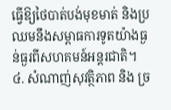ធ្វើឱ្យថៃបាត់បង់មុខមាត់ និងប្រឈមនឹងសម្ពាធការទូតយ៉ាងធ្ងន់ធ្ងរពីសហគមន៍អន្តរជាតិ។
៤. សំណាញ់សុវត្ថិភាព និង ច្រ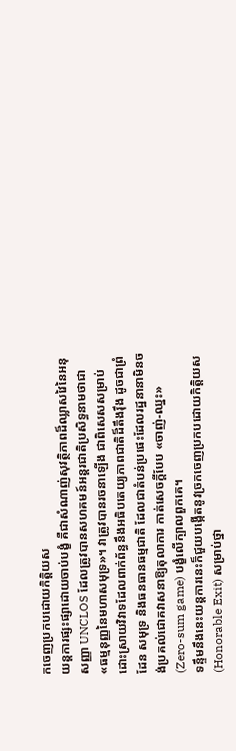កចេញប្រកបដោយកិត្តិយស
យន្តការផ្សះផ្សាដោយចាប់បង្ខំ គឺជាសំណាញ់សុវត្ថិភាពដ៏ឈ្លាសវៃនៃអនុសញ្ញា UNCLOS ដែលត្រូវបានសហគមន៍អន្តរជាតិប្រសិទ្ធនាមថាជា «ធម្មនុញ្ញនៃមហាសមុទ្រ»។ វាត្រូវបានរចនាឡើង ជាពិសេសសម្រាប់ដោះស្រាយវិវាទដែលពាក់ព័ន្ធនឹងអធិបតេយ្យភាពជាតិដ៏តឹងរ៉ឹង ដូចជាព្រំដែន សមុទ្រ និងធនធានធម្មជាតិ ដែលជាតំបន់ប្រផេះដែលរដ្ឋនានាមិនចង់ប្រគល់ជោគវាសនាឱ្យតុលាការ កាត់សេចក្តីបែប «ចាញ់-ឈ្នះ» (Zero-sum game) បង្ខំលើក្បាលពួកគេ។
ទន្ទឹមនឹងនេះយន្តការនេះក៏ជួយបង្កើតនូវច្រកចេញប្រកបដោយកិត្តិយស (Honorable Exit) សម្រាប់ថ្នា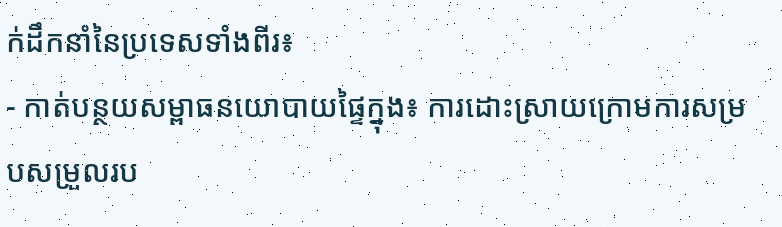ក់ដឹកនាំនៃប្រទេសទាំងពីរ៖
- កាត់បន្ថយសម្ពាធនយោបាយផ្ទៃក្នុង៖ ការដោះស្រាយក្រោមការសម្របសម្រួលរប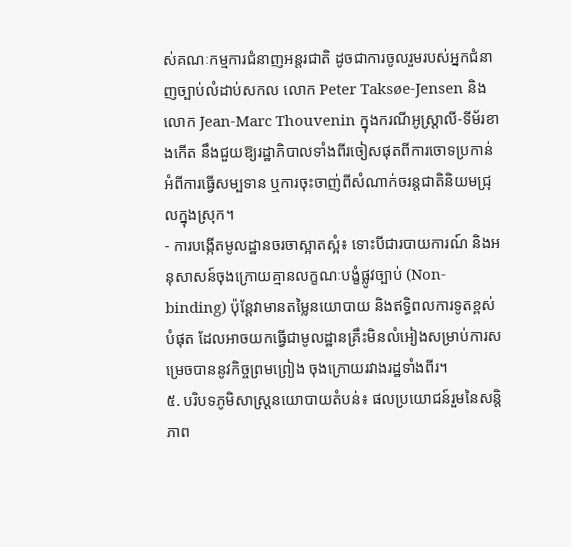ស់គណៈកម្មការជំនាញអន្តរជាតិ ដូចជាការចូលរួមរបស់អ្នកជំនាញច្បាប់លំដាប់សកល លោក Peter Taksøe-Jensen និងលោក Jean-Marc Thouvenin ក្នុងករណីអូស្ត្រាលី-ទីម័រខាងកើត នឹងជួយឱ្យរដ្ឋាភិបាលទាំងពីរចៀសផុតពីការចោទប្រកាន់អំពីការធ្វើសម្បទាន ឬការចុះចាញ់ពីសំណាក់ចរន្តជាតិនិយមជ្រុលក្នុងស្រុក។
- ការបង្កើតមូលដ្ឋានចរចាស្អាតស្អំ៖ ទោះបីជារបាយការណ៍ និងអនុសាសន៍ចុងក្រោយគ្មានលក្ខណៈបង្ខំផ្លូវច្បាប់ (Non-binding) ប៉ុន្តែវាមានតម្លៃនយោបាយ និងឥទ្ធិពលការទូតខ្ពស់បំផុត ដែលអាចយកធ្វើជាមូលដ្ឋានគ្រឹះមិនលំអៀងសម្រាប់ការសម្រេចបាននូវកិច្ចព្រមព្រៀង ចុងក្រោយរវាងរដ្ឋទាំងពីរ។
៥. បរិបទភូមិសាស្ត្រនយោបាយតំបន់៖ ផលប្រយោជន៍រួមនៃសន្តិភាព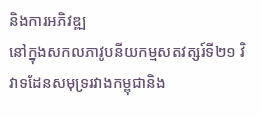និងការអភិវឌ្ឍ
នៅក្នុងសកលភាវូបនីយកម្មសតវត្សរ៍ទី២១ វិវាទដែនសមុទ្ររវាងកម្ពុជានិង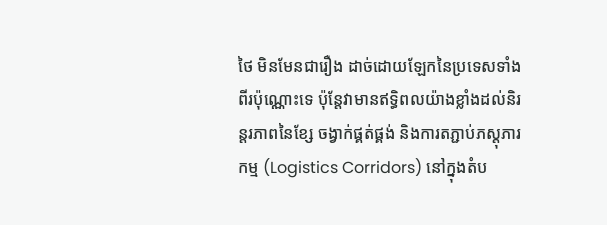ថៃ មិនមែនជារឿង ដាច់ដោយឡែកនៃប្រទេសទាំងពីរប៉ុណ្ណោះទេ ប៉ុន្តែវាមានឥទ្ធិពលយ៉ាងខ្លាំងដល់និរន្តរភាពនៃខ្សែ ចង្វាក់ផ្គត់ផ្គង់ និងការតភ្ជាប់ភស្តុភារកម្ម (Logistics Corridors) នៅក្នុងតំប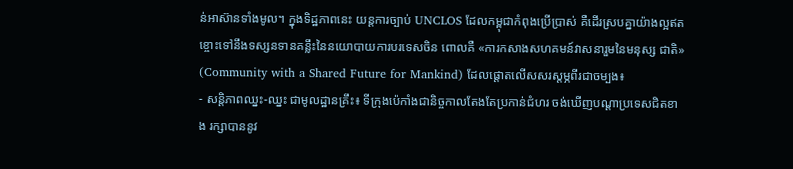ន់អាស៊ានទាំងមូល។ ក្នុងទិដ្ឋភាពនេះ យន្តការច្បាប់ UNCLOS ដែលកម្ពុជាកំពុងប្រើប្រាស់ គឺដើរស្របគ្នាយ៉ាងល្អឥតខ្ចោះទៅនឹងទស្សនទានគន្លឹះនៃនយោបាយការបរទេសចិន ពោលគឺ «ការកសាងសហគមន៍វាសនារួមនៃមនុស្ស ជាតិ» (Community with a Shared Future for Mankind) ដែលផ្តោតលើសសរស្តម្ភពីរជាចម្បង៖
- សន្តិភាពឈ្នះ-ឈ្នះ ជាមូលដ្ឋានគ្រឹះ៖ ទីក្រុងប៉េកាំងជានិច្ចកាលតែងតែប្រកាន់ជំហរ ចង់ឃើញបណ្តាប្រទេសជិតខាង រក្សាបាននូវ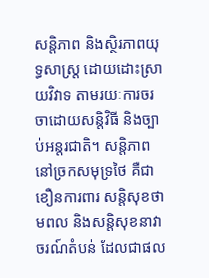សន្តិភាព និងស្ថិរភាពយុទ្ធសាស្ត្រ ដោយដោះស្រាយវិវាទ តាមរយៈការចរចាដោយសន្តិវិធី និងច្បាប់អន្តរជាតិ។ សន្តិភាពនៅច្រកសមុទ្រថៃ គឺជាខឿនការពារ សន្តិសុខថាមពល និងសន្តិសុខនាវាចរណ៍តំបន់ ដែលជាផល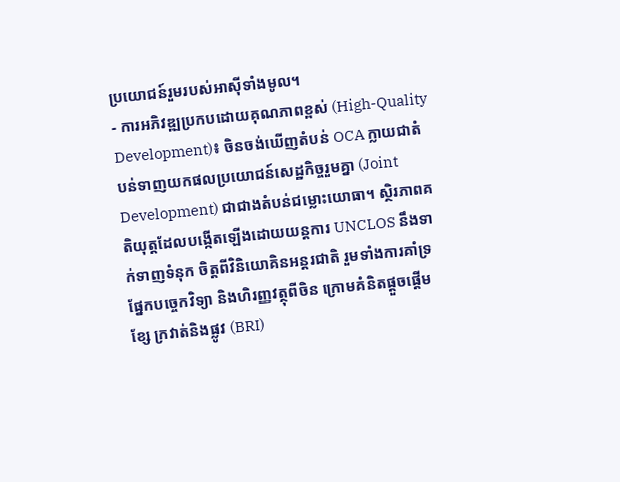ប្រយោជន៍រួមរបស់អាស៊ីទាំងមូល។
- ការអភិវឌ្ឍប្រកបដោយគុណភាពខ្ពស់ (High-Quality Development)៖ ចិនចង់ឃើញតំបន់ OCA ក្លាយជាតំបន់ទាញយកផលប្រយោជន៍សេដ្ឋកិច្ចរួមគ្នា (Joint Development) ជាជាងតំបន់ជម្លោះយោធា។ ស្ថិរភាពគតិយុត្តដែលបង្កើតឡើងដោយយន្តការ UNCLOS នឹងទាក់ទាញទំនុក ចិត្តពីវិនិយោគិនអន្តរជាតិ រួមទាំងការគាំទ្រផ្នែកបច្ចេកវិទ្យា និងហិរញ្ញវត្ថុពីចិន ក្រោមគំនិតផ្តួចផ្តើមខ្សែ ក្រវាត់និងផ្លូវ (BRI)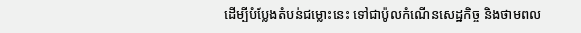ដើម្បីបំប្លែងតំបន់ជម្លោះនេះ ទៅជាប៉ូលកំណើនសេដ្ឋកិច្ច និងថាមពល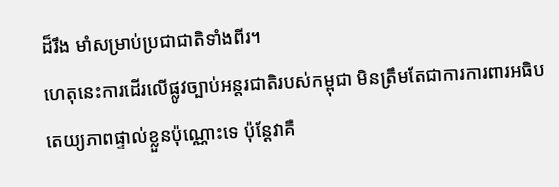ដ៏រឹង មាំសម្រាប់ប្រជាជាតិទាំងពីរ។
ហេតុនេះការដើរលើផ្លូវច្បាប់អន្តរជាតិរបស់កម្ពុជា មិនត្រឹមតែជាការការពារអធិបតេយ្យភាពផ្ទាល់ខ្លួនប៉ុណ្ណោះទេ ប៉ុន្តែវាគឺ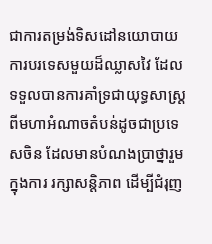ជាការតម្រង់ទិសដៅនយោបាយការបរទេសមួយដ៏ឈ្លាសវៃ ដែលទទួលបានការគាំទ្រជាយុទ្ធសាស្ត្រពីមហាអំណាចតំបន់ដូចជាប្រទេសចិន ដែលមានបំណងប្រាថ្នារួមក្នុងការ រក្សាសន្តិភាព ដើម្បីជំរុញ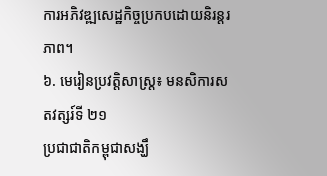ការអភិវឌ្ឍសេដ្ឋកិច្ចប្រកបដោយនិរន្តរភាព។
៦. មេរៀនប្រវត្តិសាស្ត្រ៖ មនសិការសតវត្សរ៍ទី ២១
ប្រជាជាតិកម្ពុជាសង្ឃឹ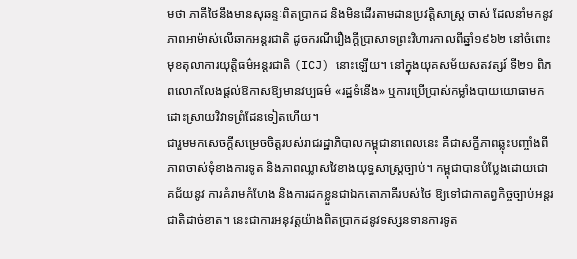មថា ភាគីថៃនឹងមានសុឆន្ទៈពិតប្រាកដ និងមិនដើរតាមដានប្រវត្តិសាស្ត្រ ចាស់ ដែលនាំមកនូវភាពអាម៉ាស់លើឆាកអន្តរជាតិ ដូចករណីរឿងក្តីប្រាសាទព្រះវិហារកាលពីឆ្នាំ១៩៦២ នៅចំពោះមុខតុលាការយុត្តិធម៌អន្តរជាតិ (ICJ) នោះឡើយ។ នៅក្នុងយុគសម័យសតវត្សរ៍ ទី២១ ពិភពលោកលែងផ្ដល់ឱកាសឱ្យមានវប្បធម៌ «រដ្ឋទំនើង» ឬការប្រើប្រាស់កម្លាំងបាយយោធាមក ដោះស្រាយវិវាទព្រំដែនទៀតហើយ។
ជារួមមកសេចក្តីសម្រេចចិត្តរបស់រាជរដ្ឋាភិបាលកម្ពុជានាពេលនេះ គឺជាសក្ខីភាពឆ្លុះបញ្ចាំងពី ភាពចាស់ទុំខាងការទូត និងភាពឈ្លាសវៃខាងយុទ្ធសាស្ត្រច្បាប់។ កម្ពុជាបានបំប្លែងដោយជោគជ័យនូវ ការគំរាមកំហែង និងការដកខ្លួនជាឯកតោភាគីរបស់ថៃ ឱ្យទៅជាកាតព្វកិច្ចច្បាប់អន្តរជាតិដាច់ខាត។ នេះជាការអនុវត្តយ៉ាងពិតប្រាកដនូវទស្សនទានការទូត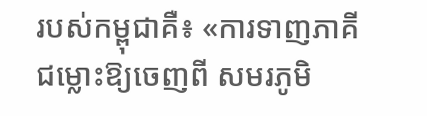របស់កម្ពុជាគឺ៖ «ការទាញភាគីជម្លោះឱ្យចេញពី សមរភូមិ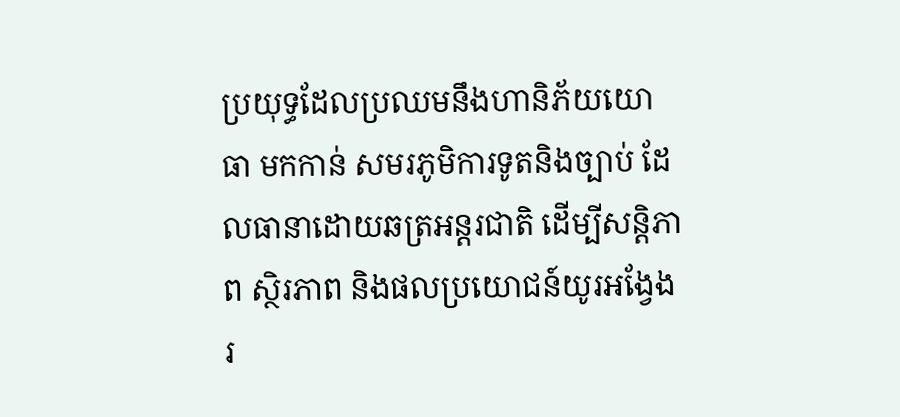ប្រយុទ្ធដែលប្រឈមនឹងហានិភ័យយោធា មកកាន់ សមរភូមិការទូតនិងច្បាប់ ដែលធានាដោយឆត្រអន្តរជាតិ ដើម្បីសន្តិភាព ស្ថិរភាព និងផលប្រយោជន៍យូរអង្វែងរ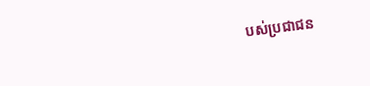បស់ប្រជាជន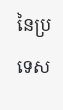នៃប្រទេស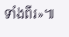ទាំងពីរ»៕